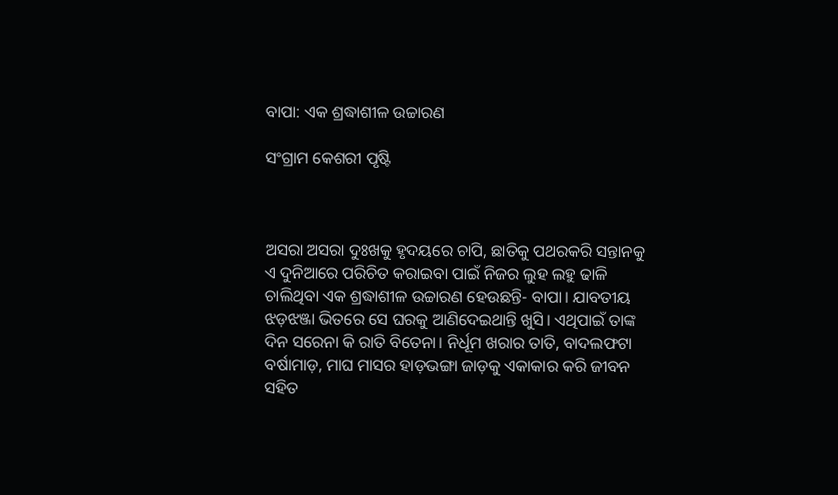ବାପା: ଏକ ଶ୍ରଦ୍ଧାଶୀଳ ଉଚ୍ଚାରଣ

ସଂଗ୍ରାମ କେଶରୀ ପୃଷ୍ଟି



ଅସରା ଅସରା ଦୁଃଖକୁ ହୃଦୟରେ ଚାପି, ଛାତିକୁ ପଥରକରି ସନ୍ତାନକୁ ଏ ଦୁନିଆରେ ପରିଚିତ କରାଇବା ପାଇଁ ନିଜର ଲୁହ ଲହୁ ଢାଳି ଚାଲିଥିବା ଏକ ଶ୍ରଦ୍ଧାଶୀଳ ଉଚ୍ଚାରଣ ହେଉଛନ୍ତି- ବାପା। ଯାବତୀୟ ଝଡ଼ଝଞ୍ଜା ଭିତରେ ସେ ଘରକୁ ଆଣିଦେଇଥାନ୍ତି ଖୁସି। ଏଥିପାଇଁ ତାଙ୍କ ଦିନ ସରେନା କି ରାତି ବିତେନା। ନିର୍ଧୂମ ଖରାର ତାତି, ବାଦଲଫଟା ବର୍ଷାମାଡ଼, ମାଘ ମାସର ହାଡ଼ଭଙ୍ଗା ଜାଡ଼କୁ ଏକାକାର କରି ଜୀବନ ସହିତ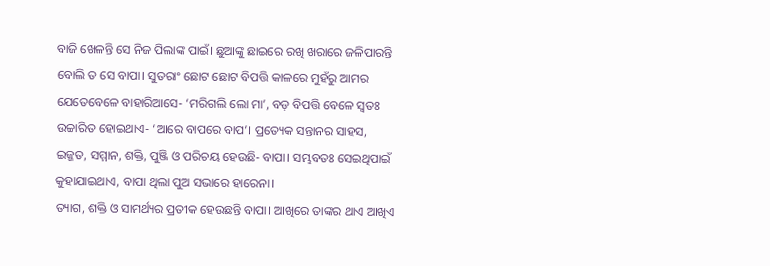ବାଜି ଖେଳନ୍ତି ସେ ନିଜ ପିଲାଙ୍କ ପାଇଁ। ଛୁଆଙ୍କୁ ଛାଇରେ ରଖି ଖରାରେ ଜଳିପାରନ୍ତି ବୋଲି ତ ସେ ବାପା। ସୁତରାଂ ଛୋଟ ଛୋଟ ବିପତ୍ତି କାଳରେ ମୁହଁରୁ ଆମର ଯେତେବେଳେ ବାହାରିଆସେ- ‘ମରିଗଲି ଲୋ ମା’, ବଡ଼ ବିପତ୍ତି ବେଳେ ସ୍ବତଃ ଉଚ୍ଚାରିତ ହୋଇଥାଏ- ‘ଆରେ ବାପରେ ବାପ’। ପ୍ରତ୍ୟେକ ସନ୍ତାନର ସାହସ, ଇଜ୍ଜତ, ସମ୍ମାନ, ଶକ୍ତି, ପୁଞ୍ଜି ଓ ପରିଚୟ ହେଉଛି- ବାପା। ସମ୍ଭବତଃ ସେଇଥିପାଇଁ କୁହାଯାଇଥାଏ, ବାପା ଥିଲା ପୁଅ ସଭାରେ ହାରେନା।
ତ୍ୟାଗ, ଶକ୍ତି ଓ ସାମର୍ଥ୍ୟର ପ୍ରତୀକ ହେଉଛନ୍ତି ବାପା। ଆଖିରେ ତାଙ୍କର ଥାଏ ଆଖିଏ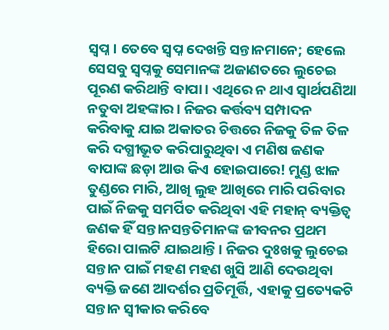ସ୍ବପ୍ନ। ତେବେ ସ୍ବପ୍ନ ଦେଖନ୍ତି ସନ୍ତାନମାନେ; ହେଲେ ସେସବୁ ସ୍ବପ୍ନକୁ ସେମାନଙ୍କ ଅଜାଣତରେ ଲୁଚେଇ ପୂରଣ କରିଥାନ୍ତି ବାପା। ଏଥିରେ ନ ଥାଏ ସ୍ବାର୍ଥପଣିଆ ନତୁବା ଅହଙ୍କାର। ନିଜର କର୍ତ୍ତବ୍ୟ ସମ୍ପାଦନ କରିବାକୁ ଯାଇ ଅକାତର ଚିତ୍ତରେ ନିଜକୁ ତିଳ ତିଳ କରି ଦଗ୍ଧୀଭୂତ କରିପାରୁଥିବା ଏ ମଣିଷ ଜଣକ ବାପାଙ୍କ ଛଡ଼ା ଆଉ କିଏ ହୋଇପାରେ! ମୁଣ୍ଡ ଝାଳ ତୁଣ୍ଡରେ ମାରି, ଆଖି ଲୁହ ଆଖିରେ ମାରି ପରିବାର ପାଇଁ ନିଜକୁ ସମର୍ପିତ କରିଥିବା ଏହି ମହାନ୍‌ ବ୍ୟକ୍ତିତ୍ୱ ଜଣକ ହିଁ ସନ୍ତାନସନ୍ତତିମାନଙ୍କ ଜୀବନର ପ୍ରଥମ ହିରୋ ପାଲଟି ଯାଇଥାନ୍ତି। ନିଜର ଦୁଃଖକୁ ଲୁଚେଇ ସନ୍ତାନ ପାଇଁ ମହଣ ମହଣ ଖୁସି ଆଣି ଦେଉଥିବା ବ୍ୟକ୍ତି ଜଣେ ଆଦର୍ଶର ପ୍ରତିମୂର୍ତ୍ତି, ଏହାକୁ ପ୍ରତ୍ୟେକଟି ସନ୍ତାନ ସ୍ବୀକାର କରିବେ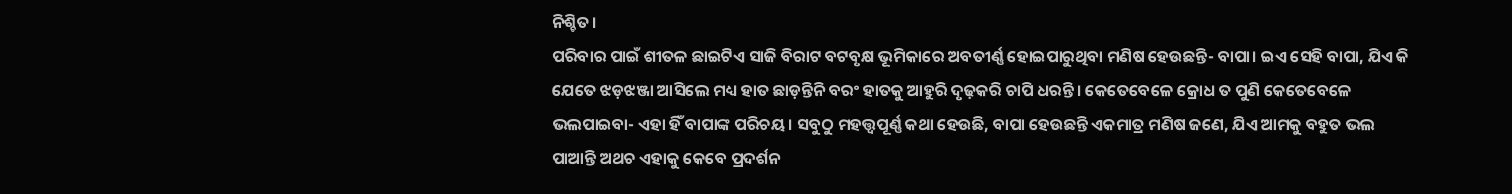ନିଶ୍ଚିତ।
ପରିବାର ପାଇଁ ଶୀତଳ ଛାଇଟିଏ ସାଜି ବିରାଟ ବଟବୃକ୍ଷ ଭୂମିକାରେ ଅବତୀର୍ଣ୍ଣ ହୋଇପାରୁଥିବା ମଣିଷ ହେଉଛନ୍ତି- ବାପା। ଇଏ ସେହି ବାପା, ଯିଏ କି ଯେତେ ଝଡ଼ଝଞ୍ଜା ଆସିଲେ ମଧ୍ୟ ହାତ ଛାଡ଼ନ୍ତିନି ବରଂ ହାତକୁ ଆହୁରି ଦୃଢ଼କରି ଚାପି ଧରନ୍ତି। କେତେବେଳେ କ୍ରୋଧ ତ ପୁଣି କେତେବେଳେ ଭଲପାଇବା- ଏହା ହିଁ ବାପାଙ୍କ ପରିଚୟ। ସବୁଠୁ ମହତ୍ତ୍ବପୂର୍ଣ୍ଣ କଥା ହେଉଛି, ବାପା ହେଉଛନ୍ତି ଏକମାତ୍ର ମଣିଷ ଜଣେ, ଯିଏ ଆମକୁ ବହୁତ ଭଲ ପାଆନ୍ତି ଅଥଚ ଏହାକୁ କେବେ ପ୍ରଦର୍ଶନ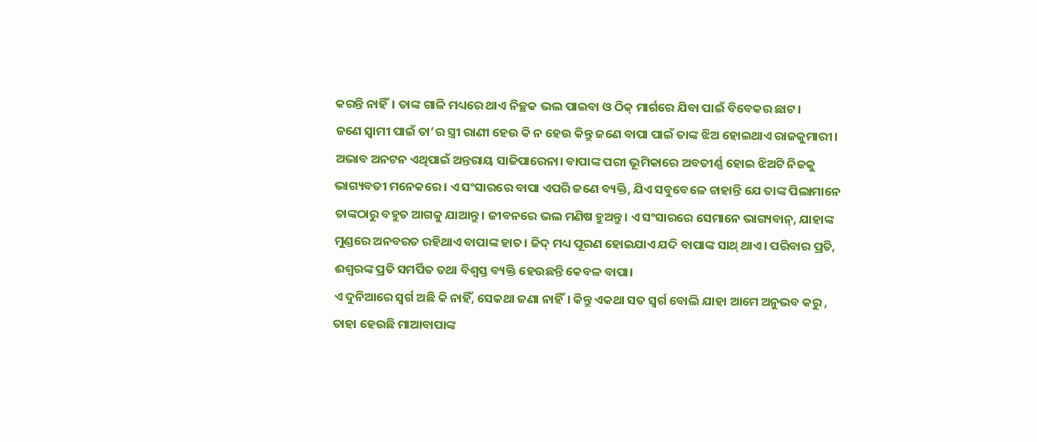କରନ୍ତି ନାହିଁ। ତାଙ୍କ ଗାଳି ମଧ୍ୟରେ ଥାଏ ନିଚ୍ଛକ ଭଲ ପାଇବା ଓ ଠିକ୍‌ ମାର୍ଗରେ ଯିବା ପାଇଁ ବିବେକର ଛାଟ।
ଜଣେ ସ୍ବାମୀ ପାଇଁ ତା’ର ସ୍ତ୍ରୀ ରାଣୀ ହେଉ କି ନ ହେଉ କିନ୍ତୁ ଜଣେ ବାପା ପାଇଁ ତାଙ୍କ ଝିଅ ହୋଇଥାଏ ରାଜକୁମାରୀ। ଅଭାବ ଅନଟନ ଏଥିପାଇଁ ଅନ୍ତରାୟ ସାଜିପାରେନା। ବାପାଙ୍କ ପରୀ ଭୂମିକାରେ ଅବତୀର୍ଣ୍ଣ ହୋଇ ଝିଅଟି ନିଜକୁ ଭାଗ୍ୟବତୀ ମନେକରେ। ଏ ସଂସାରରେ ବାପା ଏପରି ଜଣେ ବ୍ୟକ୍ତି, ଯିଏ ସବୁବେଳେ ଚାହାନ୍ତି ଯେ ତାଙ୍କ ପିଲାମାନେ ତାଙ୍କଠାରୁ ବହୁତ ଆଗକୁ ଯାଆନ୍ତୁ। ଜୀବନରେ ଭଲ ମଣିଷ ହୁଅନ୍ତୁ। ଏ ସଂସାରରେ ସେମାନେ ଭାଗ୍ୟବାନ୍‌, ଯାହାଙ୍କ ମୁଣ୍ଡରେ ଅନବରତ ରହିଥାଏ ବାପାଙ୍କ ହାତ। ଜିଦ୍‌ ମଧ୍ୟ ପୂରଣ ହୋଇଯାଏ ଯଦି ବାପାଙ୍କ ସାଥ୍‌ ଥାଏ। ପରିବାର ପ୍ରତି, ଈଶ୍ୱରଙ୍କ ପ୍ରତି ସମର୍ପିତ ତଥା ବିଶ୍ୱସ୍ତ ବ୍ୟକ୍ତି ହେଉଛନ୍ତି କେବଳ ବାପା।
ଏ ଦୁନିଆରେ ସ୍ବର୍ଗ ଅଛି କି ନାହିଁ, ସେକଥା ଜଣା ନାହିଁ। କିନ୍ତୁ ଏକଥା ସତ ସ୍ବର୍ଗ ବୋଲି ଯାହା ଆମେ ଅନୁଭବ କରୁ , ତାହା ହେଉଛି ମାଆବାପାଙ୍କ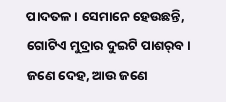ପାଦତଳ। ସେମାନେ ହେଉଛନ୍ତି, ଗୋଟିଏ ମୁଦ୍ରାର ଦୁଇଟି ପାଶର୍‌ବ। ଜଣେ ଦେହ, ଆଉ ଜଣେ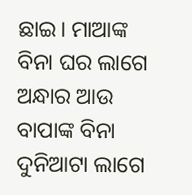ଛାଇ। ମାଆଙ୍କ ବିନା ଘର ଲାଗେ ଅନ୍ଧାର ଆଉ ବାପାଙ୍କ ବିନା ଦୁନିଆଟା ଲାଗେ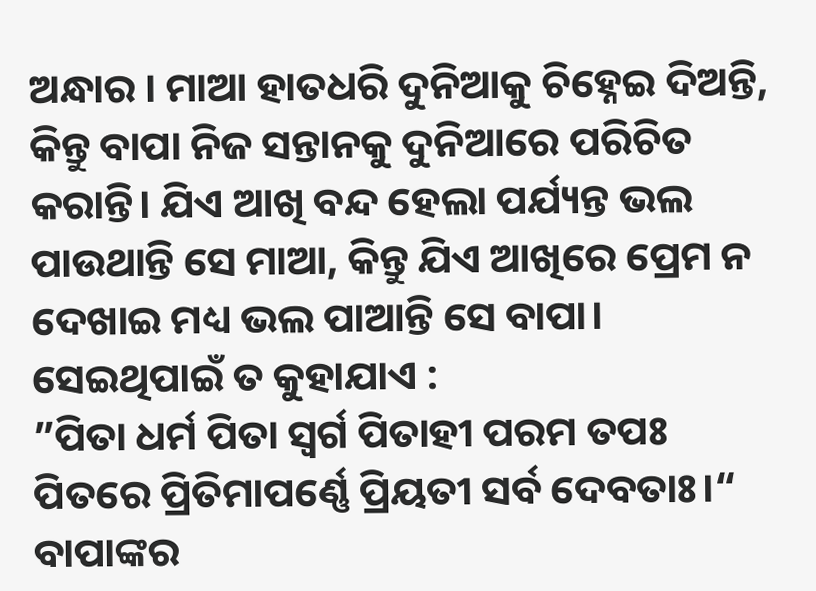ଅନ୍ଧାର । ମାଆ ହାତଧରି ଦୁନିଆକୁ ଚିହ୍ନେଇ ଦିଅନ୍ତି, କିନ୍ତୁ ବାପା ନିଜ ସନ୍ତାନକୁ ଦୁନିଆରେ ପରିଚିତ କରାନ୍ତି। ଯିଏ ଆଖି ବନ୍ଦ ହେଲା ପର୍ଯ୍ୟନ୍ତ ଭଲ ପାଉଥାନ୍ତି ସେ ମାଆ, କିନ୍ତୁ ଯିଏ ଆଖିରେ ପ୍ରେମ ନ ଦେଖାଇ ମଧ୍ୟ ଭଲ ପାଆନ୍ତି ସେ ବାପା। ସେଇଥିପାଇଁ ତ କୁହାଯାଏ :
”ପିତା ଧର୍ମ ପିତା ସ୍ବର୍ଗ ପିତାହୀ ପରମ ତପଃ
ପିତରେ ପ୍ରିତିମାପର୍ଣ୍ଣେ ପ୍ରିୟତୀ ସର୍ବ ଦେବତାଃ।“
ବାପାଙ୍କର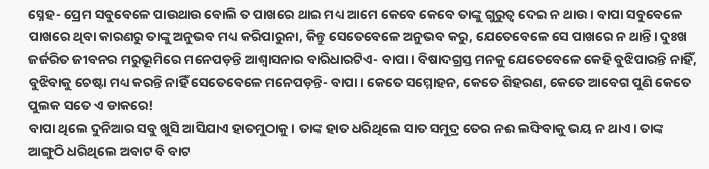ସ୍ନେହ- ପ୍ରେମ ସବୁବେଳେ ପାଉଥାଉ ବୋଲି ତ ପାଖରେ ଥାଇ ମଧ୍ୟ ଆମେ କେବେ କେବେ ତାଙ୍କୁ ଗୁରୁତ୍ୱ ଦେଇ ନ ଥାଉ। ବାପା ସବୁବେଳେ ପାଖରେ ଥିବା କାରଣରୁ ତାଙ୍କୁ ଅନୁଭବ ମଧ୍ୟ କରିପାରୁନା, କିନ୍ତୁ ସେତେବେଳେ ଅନୁଭବ କରୁ, ଯେତେବେଳେ ସେ ପାଖରେ ନ ଥାନ୍ତି। ଦୁଃଖ ଜର୍ଜରିତ ଜୀବନର ମରୁଭୂମିରେ ମନେପଡ଼ନ୍ତି ଆଶ୍ୱାସନାର ବାରିଧାରଟିଏ- ବାପା। ବିଷାଦଗ୍ରସ୍ତ ମନକୁ ଯେତେବେଳେ କେହି ବୁଝିପାରନ୍ତି ନାହିଁ, ବୁଝିବାକୁ ଚେଷ୍ଟା ମଧ୍ୟ କରନ୍ତି ନାହିଁ ସେତେବେଳେ ମନେପଡ଼ନ୍ତି- ବାପା। କେତେ ସମ୍ମୋହନ, କେତେ ଶିହରଣ, କେତେ ଆବେଗ ପୁଣି କେତେ ପୁଲକ ସତେ ଏ ଡାକରେ!
ବାପା ଥିଲେ ଦୁନିଆର ସବୁ ଖୁସି ଆସିଯାଏ ହାତମୁଠାକୁ। ତାଙ୍କ ହାତ ଧରିଥିଲେ ସାତ ସମୁଦ୍ର ତେର ନଈ ଲଙ୍ଘିବାକୁ ଭୟ ନ ଥାଏ। ତାଙ୍କ ଆଙ୍ଗୁଠି ଧରିଥିଲେ ଅବାଟ ବି ବାଟ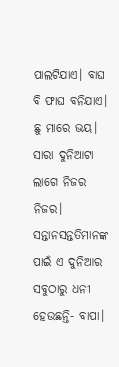ପାଲଟିଯାଏ। ବାଘ ବି ଫାଘ ବନିଯାଏ। ଛୁ ମାରେ ଭୟ। ସାରା ଦୁନିଆଟା ଲାଗେ ନିଜର ନିଜର। ସନ୍ତାନସନ୍ତତିମାନଙ୍କ ପାଇଁ ଏ ଦୁନିଆର ସବୁଠାରୁ ଧନୀ ହେଉଛନ୍ତି- ବାପା।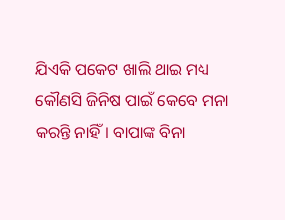ଯିଏକି ପକେଟ ଖାଲି ଥାଇ ମଧ୍ୟ କୌଣସି ଜିନିଷ ପାଇଁ କେବେ ମନା କରନ୍ତି ନାହିଁ। ବାପାଙ୍କ ବିନା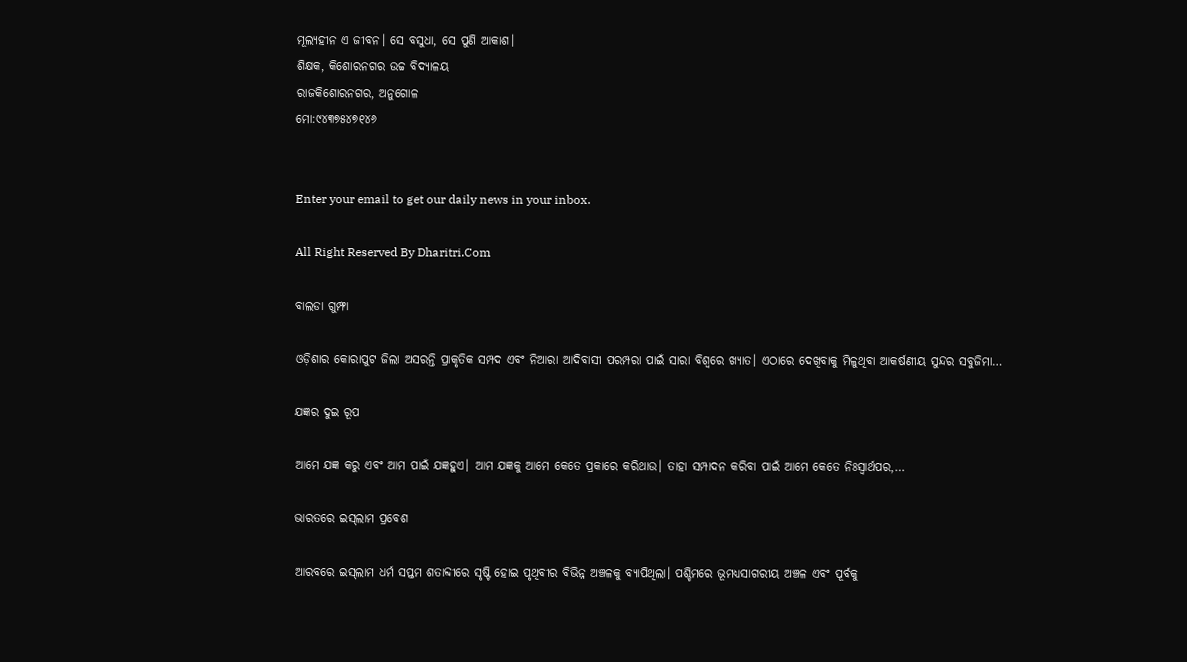ମୂଲ୍ୟହୀନ ଏ ଜୀବନ। ସେ ବସୁଧା, ସେ ପୁଣି ଆକାଶ।
ଶିକ୍ଷକ, କିଶୋରନଗର ଉଚ୍ଚ ବିଦ୍ୟାଳୟ
ରାଜକିଶୋରନଗର, ଅନୁଗୋଳ
ମୋ:୯୪୩୭୫୪୭୧୪୬


Enter your email to get our daily news in your inbox.

All Right Reserved By Dharitri.Com

ବାଲଡା ଗୁମ୍ଫା

ଓଡ଼ିଶାର କୋରାପୁଟ ଜିଲା ଅସରନ୍ତି ପ୍ରାକୃତିକ ସମ୍ପଦ ଏବଂ ନିଆରା ଆଦିବାସୀ ପରମ୍ପରା ପାଇଁ ସାରା ବିଶ୍ବରେ ଖ୍ୟାତ। ଏଠାରେ ଦେଖିବାକୁ ମିଳୁଥିବା ଆକର୍ଷଣୀୟ ସୁନ୍ଦର ସବୁଜିମା…

ଯଜ୍ଞର ଦୁଇ ରୂପ

ଆମେ ଯଜ୍ଞ କରୁ ଏବଂ ଆମ ପାଇଁ ଯଜ୍ଞହୁଏ। ଆମ ଯଜ୍ଞକୁ ଆମେ କେତେ ପ୍ରକାରେ କରିଥାଉ। ତାହା ସମ୍ପାଦନ କରିବା ପାଇଁ ଆମେ କେତେ ନିଃସ୍ବାର୍ଥପର,…

ଭାରତରେ ଇସ୍‌ଲାମ ପ୍ରବେଶ

ଆରବରେ ଇସ୍‌ଲାମ ଧର୍ମ ସପ୍ତମ ଶତାବ୍ଦୀରେ ସୃଷ୍ଟି ହୋଇ ପୃଥିବୀର ବିଭିନ୍ନ ଅଞ୍ଚଳକୁ ବ୍ୟାପିଥିଲା। ପଶ୍ଚିମରେ ଭୂମଧ୍ୟସାଗରୀୟ ଅଞ୍ଚଳ ଏବଂ ପୂର୍ବକୁ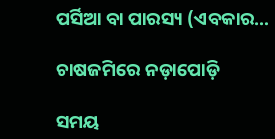ପର୍ସିଆ ବା ପାରସ୍ୟ (ଏବକାର…

ଚାଷଜମିରେ ନଡ଼ାପୋଡ଼ି

ସମୟ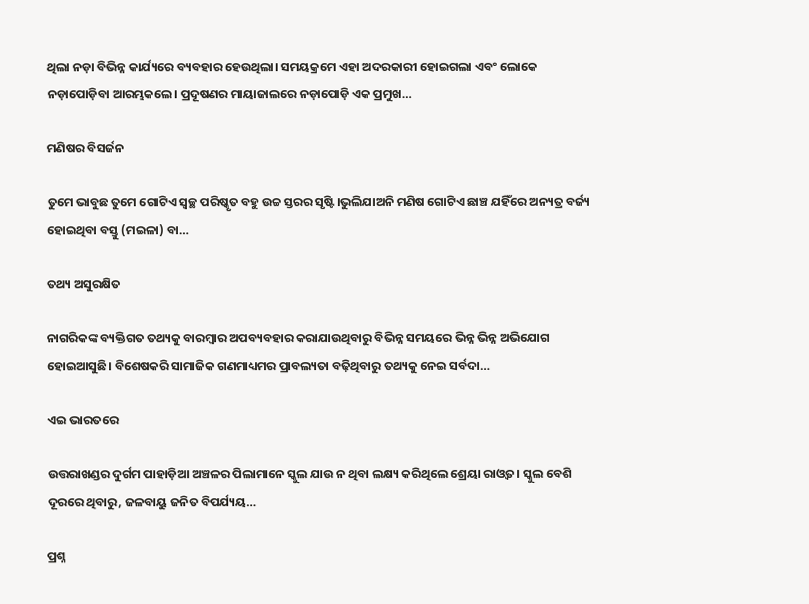ଥିଲା ନଡ଼ା ବିଭିନ୍ନ କାର୍ଯ୍ୟରେ ବ୍ୟବହାର ହେଉଥିଲା। ସମୟକ୍ରମେ ଏହା ଅଦରକାରୀ ହୋଇଗଲା ଏବଂ ଲୋକେ ନଡ଼ାପୋଡ଼ିବା ଆରମ୍ଭକଲେ। ପ୍ରଦୂଷଣର ମାୟାଜାଲରେ ନଡ଼ାପୋଡ଼ି ଏକ ପ୍ରମୁଖ…

ମଣିଷର ବିସର୍ଜନ

ତୁମେ ଭାବୁଛ ତୁମେ ଗୋଟିଏ ସ୍ବଚ୍ଛ ପରିଷ୍କୃତ ବହୁ ଉଚ୍ଚ ସ୍ତରର ସୃଷ୍ଟି।ଭୁଲିଯାଅନି ମଣିଷ ଗୋଟିଏ ଛାଞ୍ଚ ଯହିଁରେ ଅନ୍ୟତ୍ର ବର୍ଜ୍ୟ ହୋଇଥିବା ବସ୍ତୁ (ମଇଳା) ବା…

ତଥ୍ୟ ଅସୁରକ୍ଷିତ

ନାଗରିକଙ୍କ ବ୍ୟକ୍ତିଗତ ତଥ୍ୟକୁ ବାରମ୍ବାର ଅପବ୍ୟବହାର କରାଯାଉଥିବାରୁ ବିଭିନ୍ନ ସମୟରେ ଭିନ୍ନ ଭିନ୍ନ ଅଭିଯୋଗ ହୋଇଆସୁଛି। ବିଶେଷକରି ସାମାଜିକ ଗଣମାଧ୍ୟମର ପ୍ରାବଲ୍ୟତା ବଢ଼ିଥିବାରୁ ତଥ୍ୟକୁ ନେଇ ସର୍ବଦା…

ଏଇ ଭାରତରେ

ଉତ୍ତରାଖଣ୍ଡର ଦୁର୍ଗମ ପାହାଡ଼ିଆ ଅଞ୍ଚଳର ପିଲାମାନେ ସ୍କୁଲ ଯାଉ ନ ଥିବା ଲକ୍ଷ୍ୟ କରିଥିଲେ ଶ୍ରେୟା ରାଓ୍ବତ। ସ୍କୁଲ ବେଶି ଦୂରରେ ଥିବାରୁ, ଜଳବାୟୁ ଜନିତ ବିପର୍ଯ୍ୟୟ…

ପ୍ରଶ୍ନ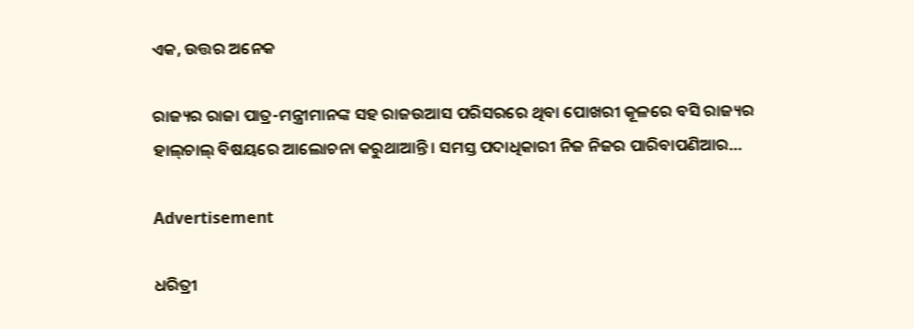ଏକ, ଉତ୍ତର ଅନେକ

ରାଜ୍ୟର ରାଜା ପାତ୍ର-ମନ୍ତ୍ରୀମାନଙ୍କ ସହ ରାଜଉଆସ ପରିସରରେ ଥିବା ପୋଖରୀ କୂଳରେ ବସି ରାଜ୍ୟର ହାଲ୍‌ଚାଲ୍‌ ବିଷୟରେ ଆଲୋଚନା କରୁଥାଆନ୍ତି। ସମସ୍ତ ପଦାଧିକାରୀ ନିଜ ନିଜର ପାରିବାପଣିଆର…

Advertisement

ଧରିତ୍ରୀ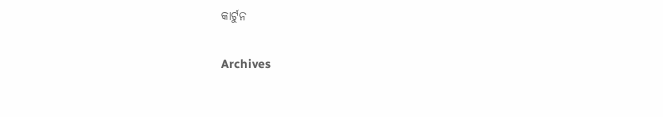କାର୍ଟୁନ

Archives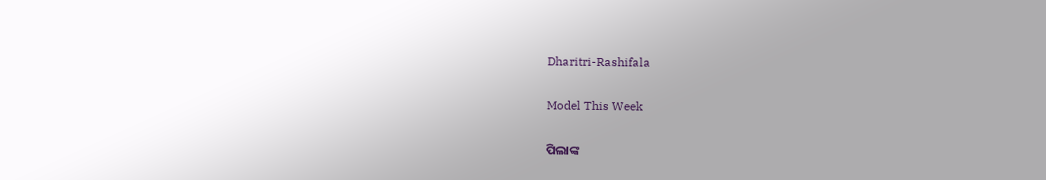Dharitri-Rashifala

Model This Week

ପିଲାଙ୍କ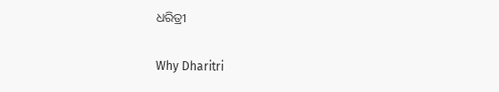ଧରିତ୍ରୀ

Why Dharitri